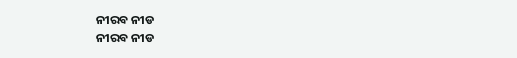ନୀରବ ନୀଡ
ନୀରବ ନୀଡ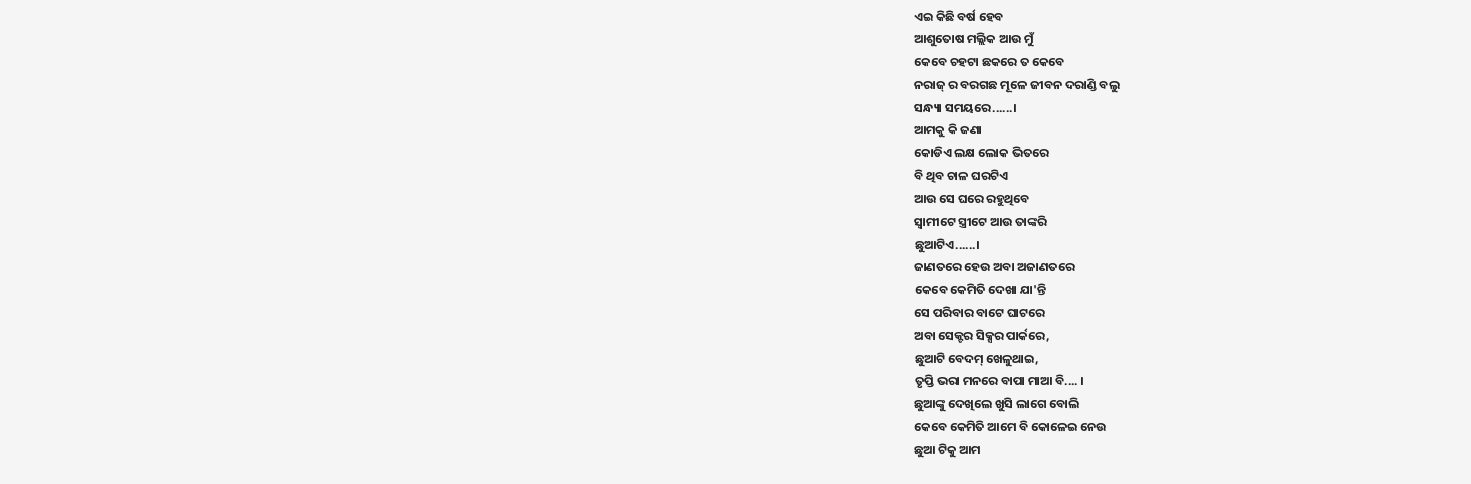ଏଇ କିଛି ବର୍ଷ ହେବ
ଆଶୁତୋଷ ମଲ୍ଲିକ ଆଉ ମୁଁ
କେବେ ଚହଟା ଛକରେ ତ କେବେ
ନରାଜ୍ ର ବରଗଛ ମୂଳେ ଜୀବନ ଦରାଣ୍ଡି ବଲୁ
ସନ୍ଧ୍ୟା ସମୟରେ......।
ଆମକୁ କି ଜଣା
କୋଡିଏ ଲକ୍ଷ ଲୋକ ଭିତରେ
ବି ଥିବ ଚାଳ ଘରଟିଏ
ଆଉ ସେ ଘରେ ରହୁଥିବେ
ସ୍ୱାମୀଟେ ସ୍ତ୍ରୀଟେ ଆଉ ତାଙ୍କରି
ଛୁଆଟିଏ......।
ଜାଣତରେ ହେଉ ଅବା ଅଜାଣତରେ
କେବେ କେମିତି ଦେଖା ଯା'ନ୍ତି
ସେ ପରିବାର ବାଟେ ଘାଟରେ
ଅବା ସେକ୍ଟର ସିକ୍ସର ପାର୍କରେ,
ଛୁଆଟି ବେଦମ୍ ଖେଳୁଥାଇ,
ତୃପ୍ତି ଭରା ମନରେ ବାପା ମାଆ ବି.... ।
ଛୁଆଙ୍କୁ ଦେଖିଲେ ଖୁସି ଲାଗେ ବୋଲି
କେବେ କେମିତି ଆମେ ବି କୋଳେଇ ନେଉ
ଛୁଆ ଟିକୁ ଆମ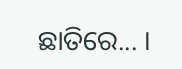ଛାତିରେ... ।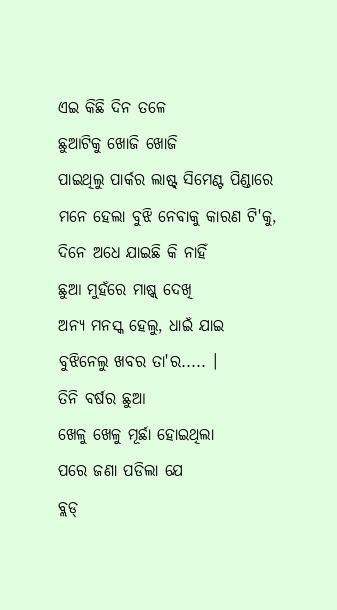ଏଇ କିଛି ଦିନ ତଳେ
ଛୁଆଟିକୁ ଖୋଜି ଖୋଜି
ପାଇଥିଲୁ ପାର୍କର ଲାଷ୍ଟ୍ ସିମେଣ୍ଟ ପିଣ୍ଡାରେ
ମନେ ହେଲା ବୁଝି ନେବାକୁ କାରଣ ଟି'କୁ,
ଦିନେ ଅଧେ ଯାଇଛି କି ନାହିଁ
ଛୁଆ ମୁହଁରେ ମାଷ୍କ୍ ଦେଖି
ଅନ୍ୟ ମନସ୍କ ହେଲୁ, ଧାଇଁ ଯାଇ
ବୁଝିନେଲୁ ଖବର ତା'ର..... ।
ତିନି ବର୍ଷର ଛୁଆ
ଖେଳୁ ଖେଳୁ ମୂର୍ଛା ହୋଇଥିଲା
ପରେ ଜଣା ପଡିଲା ଯେ
ବ୍ଲଡ୍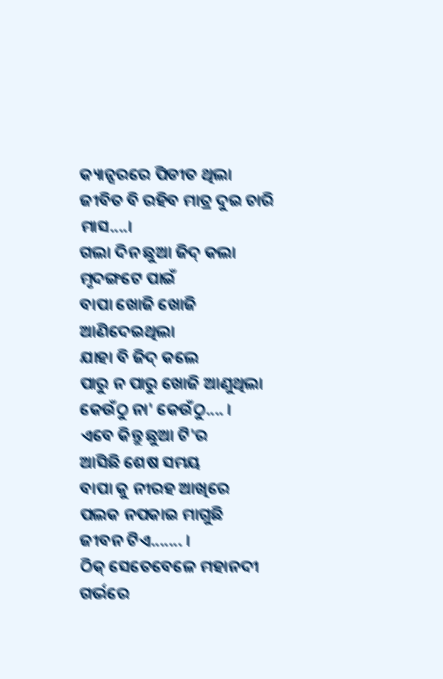କ୍ୟାନ୍ସରରେ ପିଡୀତ ଥିଲା
ଜୀବିତ ବି ରହିବ ମାତ୍ର ଦୁଇ ଚାରି ମାସ....।
ଗଲା ଦିନ ଛୁଆ ଜିଦ୍ କଲା ମୃଦଙ୍ଗଟେ ପାଇଁ
ବାପା ଖୋଜି ଖୋଜି ଆଣିଦେଇଥିଲା
ଯାହା ବି ଜିଦ୍ କଲେ
ପାରୁ ନ ପାରୁ ଖୋଜି ଆଣୁଥିଲା
କେଉଁଠୁ ନା' କେଉଁଠୁ.... ।
ଏବେ କିନ୍ତୁ ଛୁଆ ଟି'ର
ଆସିଛି ଶେଷ ସମୟ
ବାପା କୁ ନୀରହ ଆଖିରେ
ପଲକ ନପକାଇ ମାଗୁଛି
ଜୀବନ ଟିଏ....... ।
ଠିକ୍ ସେତେବେଳେ ମହାନଦୀ
ଗର୍ଭରେ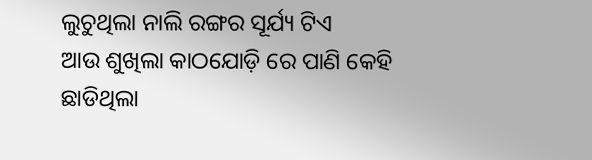ଲୁଚୁଥିଲା ନାଲି ରଙ୍ଗର ସୂର୍ଯ୍ୟ ଟିଏ
ଆଉ ଶୁଖିଲା କାଠଯୋଡ଼ି ରେ ପାଣି କେହି
ଛାଡିଥିଲା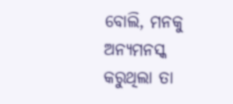ବୋଲି, ମନକୁ ଅନ୍ୟମନସ୍କ
କରୁଥିଲା ତା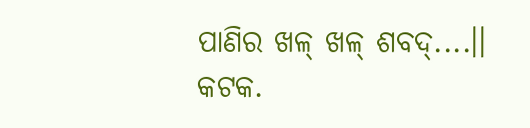ପାଣିର ଖଳ୍ ଖଳ୍ ଶବଦ୍....।।
କଟକ.